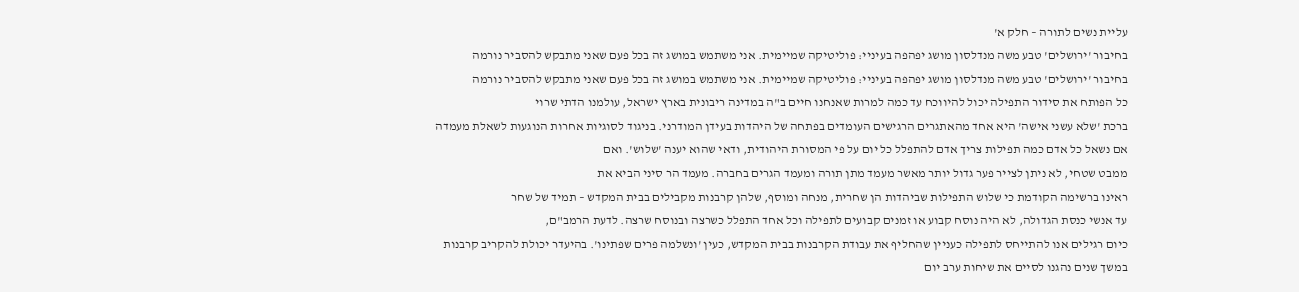עליית נשים לתורה – חלק א'
בחיבור 'ירושלים' טבע משה מנדלסון מושג יפהפה בעיניי: פוליטיקה שמיימית. אני משתמש במושג זה בכל פעם שאני מתבקש להסביר נורמה
בחיבור 'ירושלים' טבע משה מנדלסון מושג יפהפה בעיניי: פוליטיקה שמיימית. אני משתמש במושג זה בכל פעם שאני מתבקש להסביר נורמה
כל הפותח את סידור התפילה יכול להיווכח עד כמה למרות שאנחנו חיים ב"ה במדינה ריבונית בארץ ישראל, עולמנו הדתי שרוי
ברכת 'שלא עשני אישה' היא אחד מהאתגרים הרגישים העומדים בפתחה של היהדות בעידן המודרני. בניגוד לסוגיות אחרות הנוגעות לשאלת מעמדה
אם נשאל כל אדם כמה תפילות צריך אדם להתפלל כל יום על פי המסורת היהודית, ודאי שהוא יענה 'שלוש'. ואם
ממבט שטחי, לא ניתן לצייר פער גדול יותר מאשר מעמד מתן תורה ומעמד הגרים בחברה. מעמד הר סיני הביא את
ראינו ברשימה הקודמת כי שלוש התפילות שביהדות הן שחרית, מנחה ומוסף, שלהן קרבנות מקבילים בבית המקדש – תמיד של שחר
עד אנשי כנסת הגדולה, לא היה נוסח קבוע או זמנים קבועים לתפילה וכל אחד התפלל כשרצה ובנוסח שרצה. לדעת הרמב"ם,
כיום רגילים אנו להתייחס לתפילה כעניין שהחליף את עבודת הקרבנות בבית המקדש, כעין 'ונשלמה פרים שפתינו'. בהיעדר יכולת להקריב קרבנות
במשך שנים נהגנו לסיים את שיחות ערב יום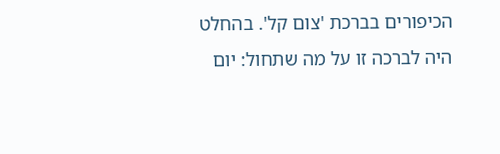הכיפורים בברכת 'צום קל'. בהחלט היה לברכה זו על מה שתחול: יום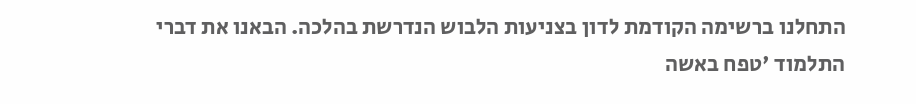התחלנו ברשימה הקודמת לדון בצניעות הלבוש הנדרשת בהלכה. הבאנו את דברי התלמוד 'טפח באשה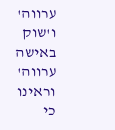ערווה' ו'שוק באישה ערווה' וראינו כי